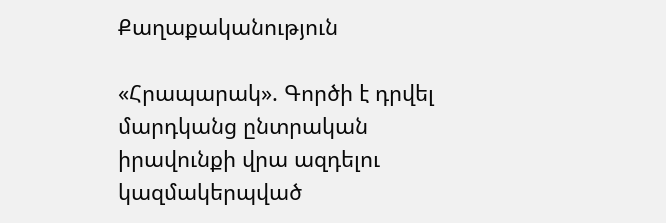Քաղաքականություն

«Հրապարակ». Գործի է դրվել մարդկանց ընտրական իրավունքի վրա ազդելու կազմակերպված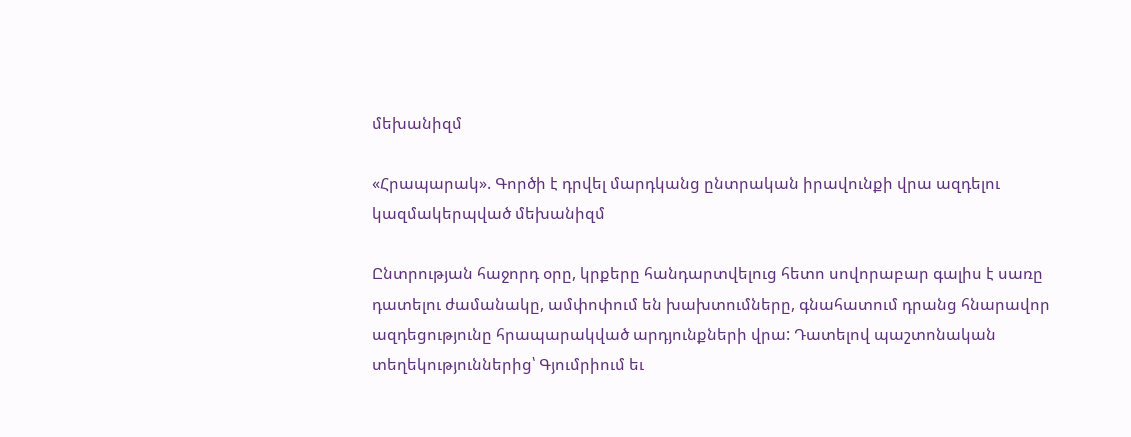մեխանիզմ

«Հրապարակ». Գործի է դրվել մարդկանց ընտրական իրավունքի վրա ազդելու կազմակերպված մեխանիզմ

Ընտրության հաջորդ օրը, կրքերը հանդարտվելուց հետո սովորաբար գալիս է սառը դատելու ժամանակը, ամփոփում են խախտումները, գնահատում դրանց հնարավոր ազդեցությունը հրապարակված արդյունքների վրա: Դատելով պաշտոնական տեղեկություններից՝ Գյումրիում եւ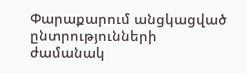Փարաքարում անցկացված ընտրությունների ժամանակ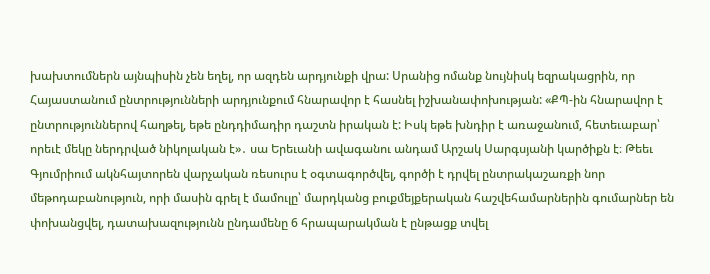խախտումներն այնպիսին չեն եղել, որ ազդեն արդյունքի վրա: Սրանից ոմանք նույնիսկ եզրակացրին, որ Հայաստանում ընտրությունների արդյունքում հնարավոր է հասնել իշխանափոխության: «ՔՊ-ին հնարավոր է ընտրություններով հաղթել, եթե ընդդիմադիր դաշտն իրական է: Իսկ եթե խնդիր է առաջանում, հետեւաբար՝ որեւէ մեկը ներդրված նիկոլական է»․ սա Երեւանի ավագանու անդամ Արշակ Սարգսյանի կարծիքն է։ Թեեւ Գյումրիում ակնհայտորեն վարչական ռեսուրս է օգտագործվել, գործի է դրվել ընտրակաշառքի նոր մեթոդաբանություն, որի մասին գրել է մամուլը՝ մարդկանց բուքմեյքերական հաշվեհամարներին գումարներ են փոխանցվել, դատախազությունն ընդամենը 6 հրապարակման է ընթացք տվել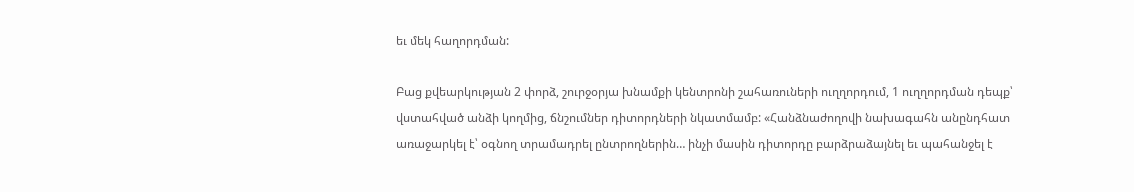եւ մեկ հաղորդման:

Բաց քվեարկության 2 փորձ, շուրջօրյա խնամքի կենտրոնի շահառուների ուղղորդում, 1 ուղղորդման դեպք՝ վստահված անձի կողմից, ճնշումներ դիտորդների նկատմամբ: «Հանձնաժողովի նախագահն անընդհատ առաջարկել է՝ օգնող տրամադրել ընտրողներին… ինչի մասին դիտորդը բարձրաձայնել եւ պահանջել է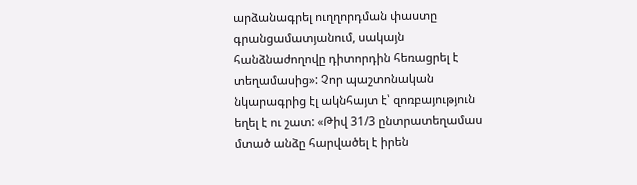արձանագրել ուղղորդման փաստը գրանցամատյանում, սակայն հանձնաժողովը դիտորդին հեռացրել է տեղամասից»: Չոր պաշտոնական նկարագրից էլ ակնհայտ է՝ զոռբայություն եղել է ու շատ: «Թիվ 31/3 ընտրատեղամաս մտած անձը հարվածել է իրեն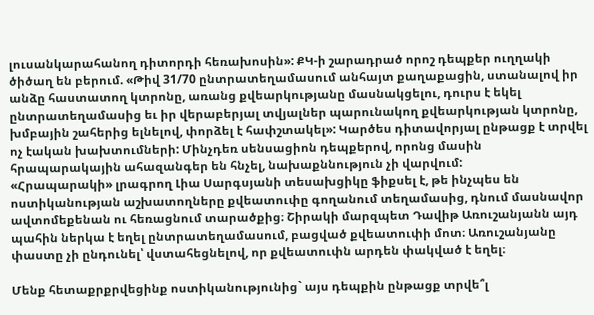լուսանկարահանող դիտորդի հեռախոսին»: ՔԿ-ի շարադրած որոշ դեպքեր ուղղակի ծիծաղ են բերում. «Թիվ 31/70 ընտրատեղամասում անհայտ քաղաքացին, ստանալով իր անձը հաստատող կտրոնը, առանց քվեարկությանը մասնակցելու, դուրս է եկել ընտրատեղամասից եւ իր վերաբերյալ տվյալներ պարունակող քվեարկության կտրոնը, խմբային շահերից ելնելով, փորձել է հափշտակել»: Կարծես դիտավորյալ ընթացք է տրվել ոչ էական խախտումների: Մինչդեռ սենսացիոն դեպքերով, որոնց մասին հրապարակային ահազանգեր են հնչել, նախաքննություն չի վարվում:
«Հրապարակի» լրագրող Լիա Սարգսյանի տեսախցիկը ֆիքսել է, թե ինչպես են ոստիկանության աշխատողները քվեատուփը գողանում տեղամասից, դնում մասնավոր ավտոմեքենան ու հեռացնում տարածքից։ Շիրակի մարզպետ Դավիթ Առուշանյանն այդ պահին ներկա է եղել ընտրատեղամասում, բացված քվեատուփի մոտ։ Առուշանյանը փաստը չի ընդունել՝ վստահեցնելով, որ քվեատուփն արդեն փակված է եղել։

Մենք հետաքրքրվեցինք ոստիկանությունից` այս դեպքին ընթացք տրվե՞լ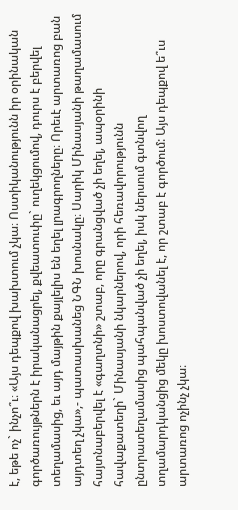է, եթե ոչ` ինչո՞ւ։ «Այս դեպքով խախտում չկա։ Ոստիկանությունն իր օրինական գործառույթներն է իրականացրել, քվեատուփը` ուղեկցումով, դուրս է բերվել տեղամասից, եւ այդ մայթին քայլելիս են եղել լրագրողները։ Որեւէ արտառոց բան այդտեղ չկա»,- պատասխանեց ՆԳՆ խոսնակը։ Սարիկ Մինասյանի թաղամասում հայտնաբերվել է «գաղտնի» շտաբ, որը գրանցված չի եղել, ապօրինի հավաքատեղի` Մինասյանի նկարներով, որի հեռավորությունն ընտրատեղամասից պահպանված չի եղել, իսկ ներսում գտնվող տղամարդկանցից մեկը խոստովանել է, որ շտաբ է գործում: Այս դեպքով ե՞ւս արտառոց ոչինչ չկա։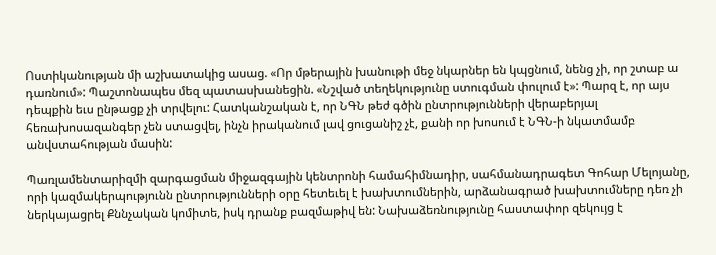Ոստիկանության մի աշխատակից ասաց. «Որ մթերային խանութի մեջ նկարներ են կպցնում, նենց չի, որ շտաբ ա դառնում»: Պաշտոնապես մեզ պատասխանեցին. «Նշված տեղեկությունը ստուգման փուլում է»: Պարզ է, որ այս դեպքին եւս ընթացք չի տրվելու: Հատկանշական է, որ ՆԳՆ թեժ գծին ընտրությունների վերաբերյալ հեռախոսազանգեր չեն ստացվել, ինչն իրականում լավ ցուցանիշ չէ, քանի որ խոսում է ՆԳՆ-ի նկատմամբ անվստահության մասին:

Պառլամենտարիզմի զարգացման միջազգային կենտրոնի համահիմնադիր, սահմանադրագետ Գոհար Մելոյանը, որի կազմակերպությունն ընտրությունների օրը հետեւել է խախտումներին, արձանագրած խախտումները դեռ չի ներկայացրել Քննչական կոմիտե, իսկ դրանք բազմաթիվ են: Նախաձեռնությունը հաստափոր զեկույց է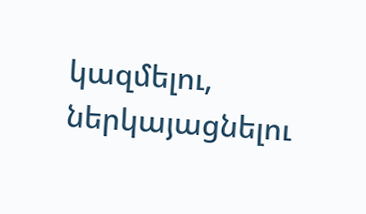կազմելու, ներկայացնելու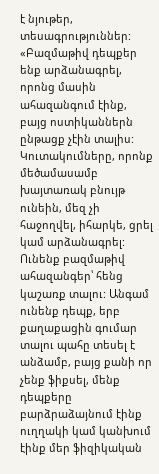է նյութեր, տեսագրություններ: «Բազմաթիվ դեպքեր ենք արձանագրել, որոնց մասին ահազանգում էինք, բայց ոստիկաններն ընթացք չէին տալիս: Կուտակումները, որոնք մեծամասամբ խայտառակ բնույթ ունեին, մեզ չի հաջողվել, իհարկե, ցրել կամ արձանագրել: Ունենք բազմաթիվ ահազանգեր՝ հենց կաշառք տալու: Անգամ ունենք դեպք, երբ քաղաքացին գումար տալու պահը տեսել է անձամբ, բայց քանի որ չենք ֆիքսել, մենք դեպքերը բարձրաձայնում էինք ուղղակի կամ կանխում էինք մեր ֆիզիկական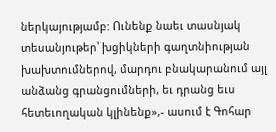ներկայությամբ: Ունենք նաեւ տասնյակ տեսանյութեր՝ խցիկների գաղտնիության խախտումներով, մարդու բնակարանում այլ անձանց գրանցումների, եւ դրանց եւս հետեւողական կլինենք»,- ասում է Գոհար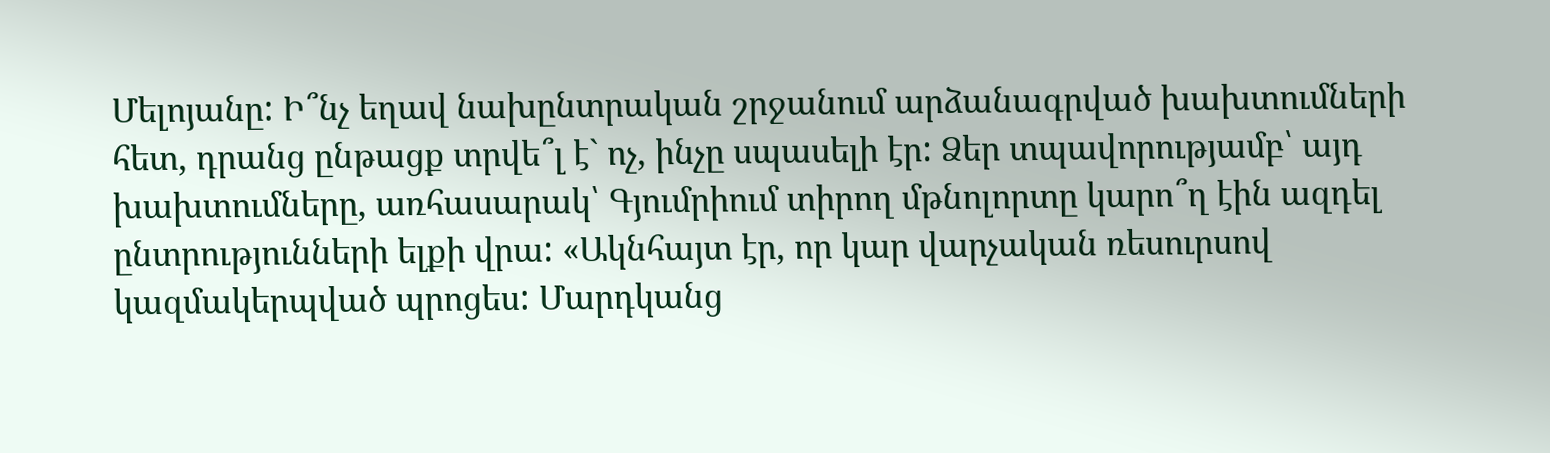Մելոյանը: Ի՞նչ եղավ նախընտրական շրջանում արձանագրված խախտումների հետ, դրանց ընթացք տրվե՞լ է` ոչ, ինչը սպասելի էր: Ձեր տպավորությամբ՝ այդ խախտումները, առհասարակ՝ Գյումրիում տիրող մթնոլորտը կարո՞ղ էին ազդել ընտրությունների ելքի վրա: «Ակնհայտ էր, որ կար վարչական ռեսուրսով կազմակերպված պրոցես: Մարդկանց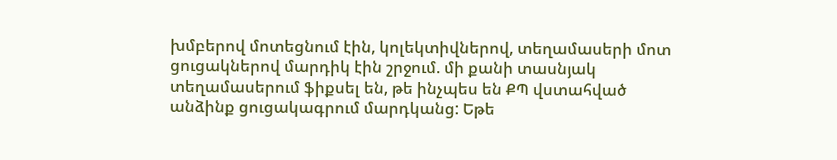խմբերով մոտեցնում էին, կոլեկտիվներով, տեղամասերի մոտ ցուցակներով մարդիկ էին շրջում. մի քանի տասնյակ տեղամասերում ֆիքսել են, թե ինչպես են ՔՊ վստահված անձինք ցուցակագրում մարդկանց: Եթե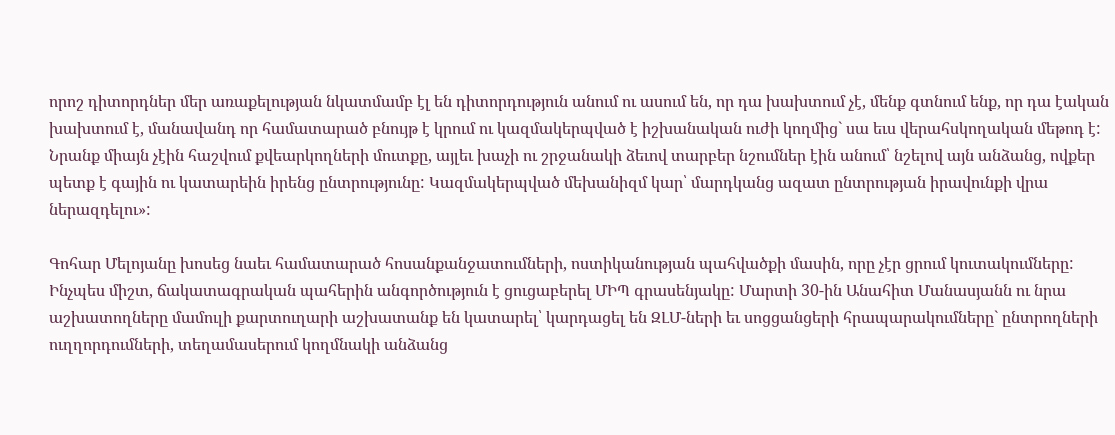որոշ դիտորդներ մեր առաքելության նկատմամբ էլ են դիտորդություն անում ու ասում են, որ դա խախտում չէ, մենք գտնում ենք, որ դա էական խախտում է, մանավանդ որ համատարած բնույթ է կրում ու կազմակերպված է իշխանական ուժի կողմից` սա եւս վերահսկողական մեթոդ է: Նրանք միայն չէին հաշվում քվեարկողների մուտքը, այլեւ խաչի ու շրջանակի ձեւով տարբեր նշումներ էին անում՝ նշելով այն անձանց, ովքեր պետք է գային ու կատարեին իրենց ընտրությունը: Կազմակերպված մեխանիզմ կար՝ մարդկանց ազատ ընտրության իրավունքի վրա ներազդելու»:

Գոհար Մելոյանը խոսեց նաեւ համատարած հոսանքանջատումների, ոստիկանության պահվածքի մասին, որը չէր ցրում կուտակումները: Ինչպես միշտ, ճակատագրական պահերին անգործություն է ցուցաբերել ՄԻՊ գրասենյակը: Մարտի 30-ին Անահիտ Մանասյանն ու նրա աշխատողները մամուլի քարտուղարի աշխատանք են կատարել՝ կարդացել են ԶԼՄ-ների եւ սոցցանցերի հրապարակումները` ընտրողների ուղղորդումների, տեղամասերում կողմնակի անձանց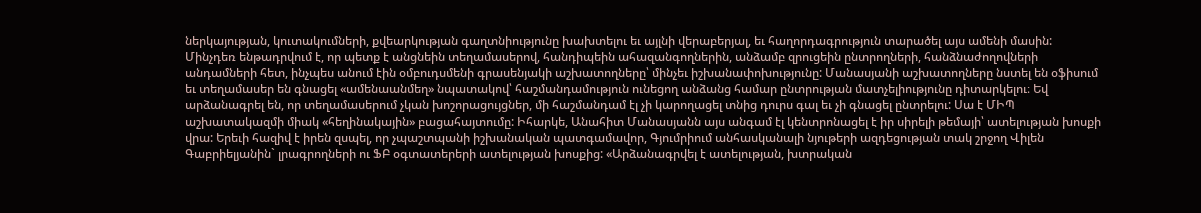ներկայության, կուտակումների, քվեարկության գաղտնիությունը խախտելու եւ այլնի վերաբերյալ, եւ հաղորդագրություն տարածել այս ամենի մասին: Մինչդեռ ենթադրվում է, որ պետք է անցնեին տեղամասերով, հանդիպեին ահազանգողներին, անձամբ զրուցեին ընտրողների, հանձնաժողովների անդամների հետ, ինչպես անում էին օմբուդսմենի գրասենյակի աշխատողները՝ մինչեւ իշխանափոխությունը: Մանասյանի աշխատողները նստել են օֆիսում եւ տեղամասեր են գնացել «ամենաանմեղ» նպատակով՝ հաշմանդամություն ունեցող անձանց համար ընտրության մատչելիությունը դիտարկելու։ Եվ արձանագրել են, որ տեղամասերում չկան խոշորացույցներ, մի հաշմանդամ էլ չի կարողացել տնից դուրս գալ եւ չի գնացել ընտրելու: Սա է ՄԻՊ աշխատակազմի միակ «հեղինակային» բացահայտումը: Իհարկե, Անահիտ Մանասյանն այս անգամ էլ կենտրոնացել է իր սիրելի թեմայի՝ ատելության խոսքի վրա: Երեւի հազիվ է իրեն զսպել, որ չպաշտպանի իշխանական պատգամավոր, Գյումրիում անհասկանալի նյութերի ազդեցության տակ շրջող Վիլեն Գաբրիելյանին` լրագրողների ու ՖԲ օգտատերերի ատելության խոսքից: «Արձանագրվել է ատելության, խտրական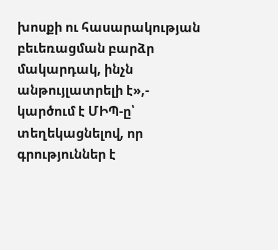խոսքի ու հասարակության բեւեռացման բարձր մակարդակ, ինչն անթույլատրելի է»,- կարծում է ՄԻՊ-ը՝ տեղեկացնելով, որ գրություններ է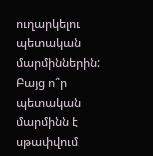ուղարկելու պետական մարմիններին: Բայց ո՞ր պետական մարմինն է սթափվում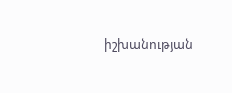իշխանության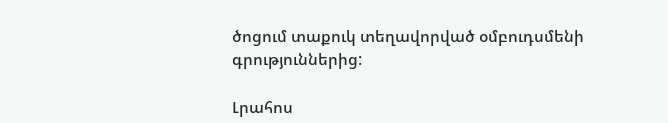ծոցում տաքուկ տեղավորված օմբուդսմենի գրություններից:

Լրահոս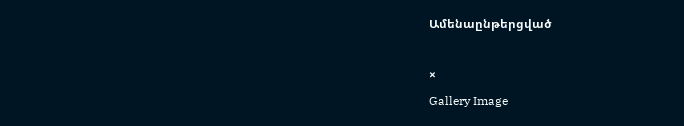Ամենաընթերցված

×
Gallery Image